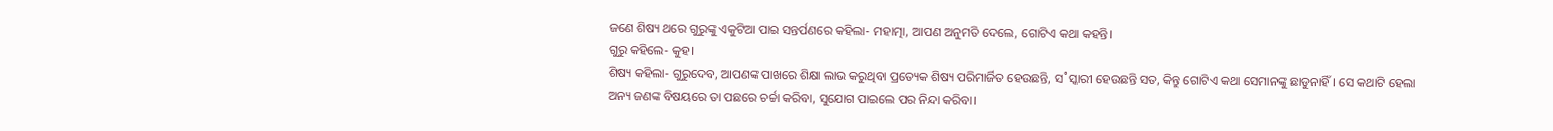ଜଣେ ଶିଷ୍ୟ ଥରେ ଗୁରୁଙ୍କୁ ଏକୁଟିଆ ପାଇ ସନ୍ତର୍ପଣରେ କହିଲା- ମହାତ୍ମା, ଆପଣ ଅନୁମତି ଦେଲେ, ଗୋଟିଏ କଥା କହନ୍ତି।
ଗୁରୁ କହିଲେ- କୁହ।
ଶିଷ୍ୟ କହିଲା- ଗୁରୁଦେବ, ଆପଣଙ୍କ ପାଖରେ ଶିକ୍ଷା ଲାଭ କରୁଥିବା ପ୍ରତ୍ୟେକ ଶିଷ୍ୟ ପରିମାର୍ଜିତ ହେଉଛନ୍ତି, ସ˚ସ୍କାରୀ ହେଉଛନ୍ତି ସତ, କିନ୍ତୁ ଗୋଟିଏ କଥା ସେମାନଙ୍କୁ ଛାଡୁନାହିଁ। ସେ କଥାଟି ହେଲା ଅନ୍ୟ ଜଣଙ୍କ ବିଷୟରେ ତା ପଛରେ ଚର୍ଚ୍ଚା କରିବା, ସୁଯୋଗ ପାଇଲେ ପର ନିନ୍ଦା କରିବା।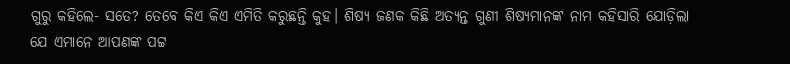ଗୁରୁ କହିଲେ- ସତେ? ତେବେ କିଏ କିଏ ଏମିତି କରୁଛନ୍ତି କୁହ। ଶିଷ୍ୟ ଜଣକ କିଛି ଅତ୍ୟନ୍ତ ଗୁଣୀ ଶିଷ୍ୟମାନଙ୍କ ନାମ କହିସାରି ଯୋଡ଼ିଲା ଯେ ଏମାନେ ଆପଣଙ୍କ ପଟ୍ଟ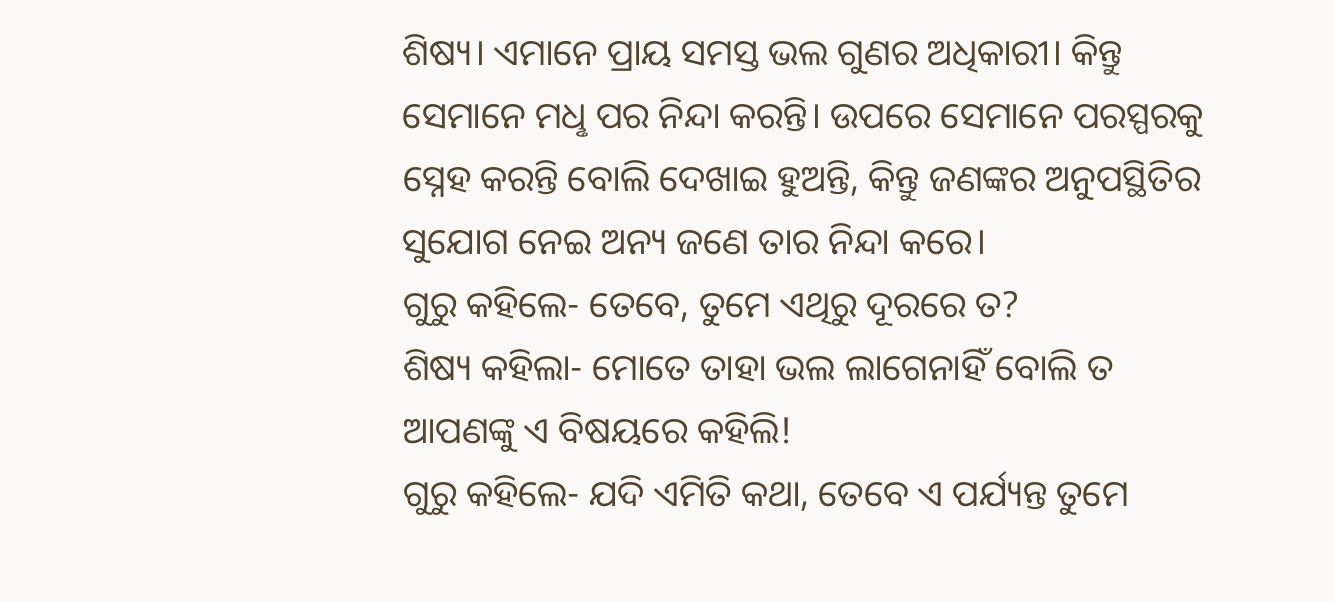ଶିଷ୍ୟ। ଏମାନେ ପ୍ରାୟ ସମସ୍ତ ଭଲ ଗୁଣର ଅଧିକାରୀ। କିନ୍ତୁ ସେମାନେ ମଧୢ ପର ନିନ୍ଦା କରନ୍ତି। ଉପରେ ସେମାନେ ପରସ୍ପରକୁ ସ୍ନେହ କରନ୍ତି ବୋଲି ଦେଖାଇ ହୁଅନ୍ତି, କିନ୍ତୁ ଜଣଙ୍କର ଅନୁପସ୍ଥିତିର ସୁଯୋଗ ନେଇ ଅନ୍ୟ ଜଣେ ତାର ନିନ୍ଦା କରେ।
ଗୁରୁ କହିଲେ- ତେବେ, ତୁମେ ଏଥିରୁ ଦୂରରେ ତ?
ଶିଷ୍ୟ କହିଲା- ମୋତେ ତାହା ଭଲ ଲାଗେନାହିଁ ବୋଲି ତ ଆପଣଙ୍କୁ ଏ ବିଷୟରେ କହିଲି!
ଗୁରୁ କହିଲେ- ଯଦି ଏମିତି କଥା, ତେବେ ଏ ପର୍ଯ୍ୟନ୍ତ ତୁମେ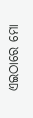ଏଇଠାରେ ମୋ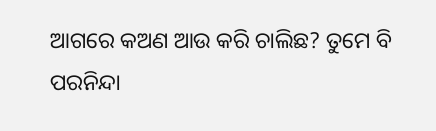ଆଗରେ କଅଣ ଆଉ କରି ଚାଲିଛ? ତୁମେ ବି ପରନିନ୍ଦା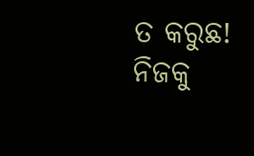ତ କରୁଛ! ନିଜକୁ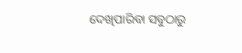ଦେଖିପାରିବା ସବୁଠାରୁ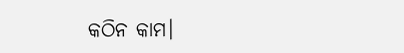କଠିନ କାମ।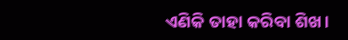ଏଣିକି ତାହା କରିବା ଶିଖ।